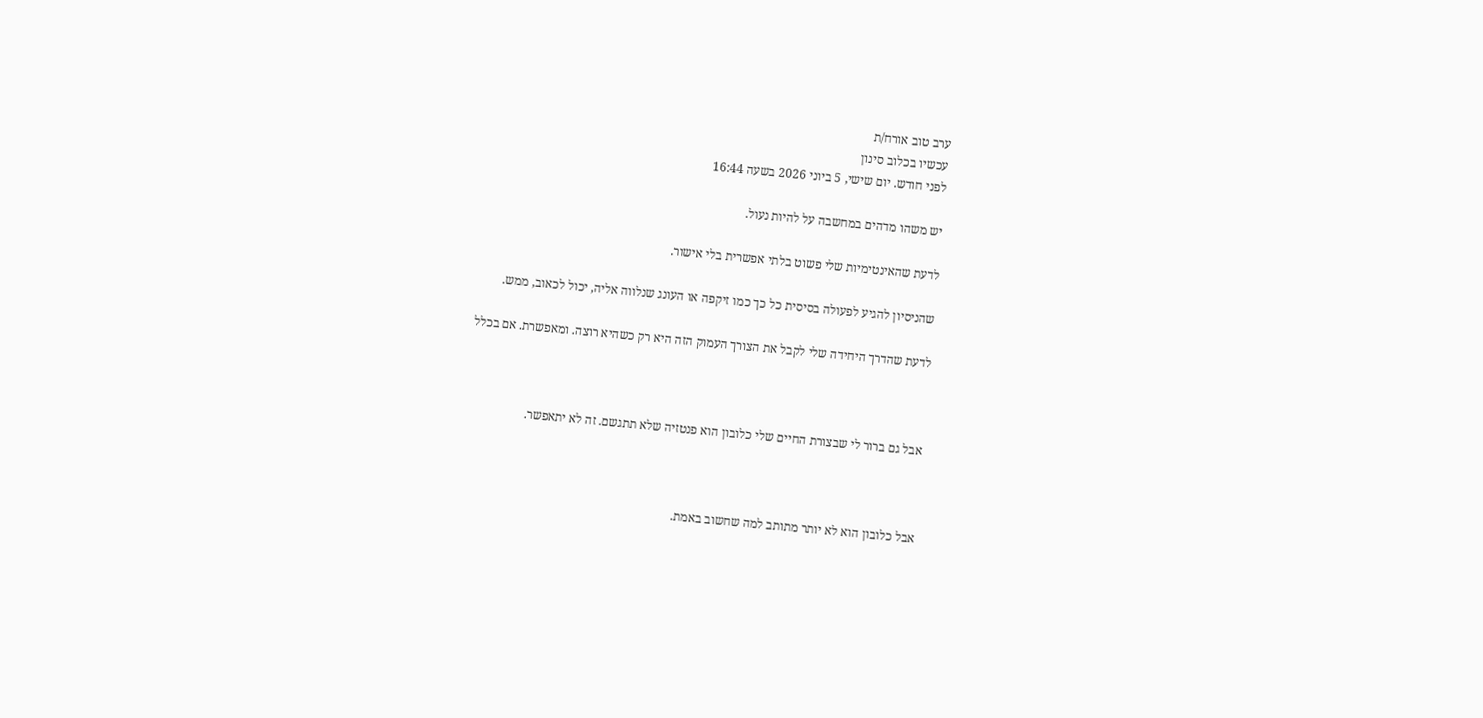ערב טוב אורח/ת
עכשיו בכלוב סינון
לפני חודש. יום שישי, 5 ביוני 2026 בשעה 16:44

יש משהו מדהים במחשבה על להיות נעול.

לדעת שהאינטימיות שלי פשוט בלתי אפשרית בלי אישור.

שהניסיון להגיע לפעולה בסיסית כל כך כמו זיקפה או העונג שנלווה אליה, יכול לכאוב, ממש.

לדעת שהדרך היחידה שלי לקבל את הצורך העמוק הזה היא רק כשהיא רוצה. ומאפשרת. אם בכלל



אבל גם ברור לי שבצורת החיים שלי כלובון הוא פנטזיה שלא תתגשם. זה לא יתאפשר.



אבל כלובון הוא לא יותר מתותב למה שחשוב באמת.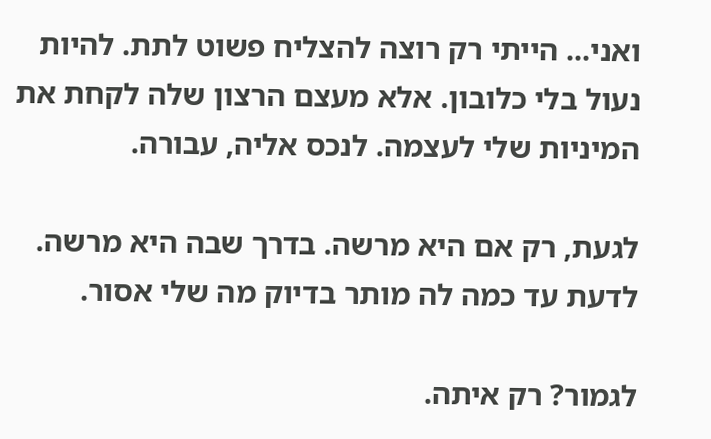ואני... הייתי רק רוצה להצליח פשוט לתת. להיות נעול בלי כלובון. אלא מעצם הרצון שלה לקחת את המיניות שלי לעצמה. לנכס אליה, עבורה.

לגעת, רק אם היא מרשה. בדרך שבה היא מרשה. לדעת עד כמה לה מותר בדיוק מה שלי אסור.

לגמור? רק איתה.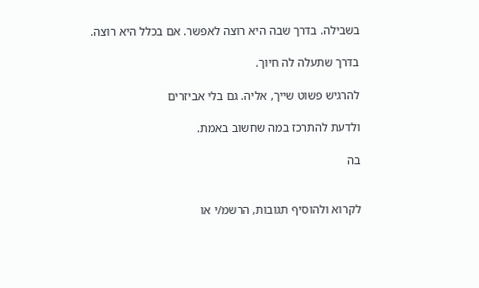בשבילה. בדרך שבה היא רוצה לאפשר. אם בכלל היא רוצה.

בדרך שתעלה לה חיוך.

להרגיש פשוט שייך, אליה. גם בלי אביזרים

ולדעת להתרכז במה שחשוב באמת.

בה


לקרוא ולהוסיף תגובות, הרשמ/י או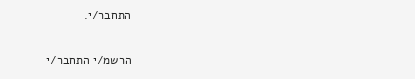התחבר/י.

הרשמ/י התחבר/י